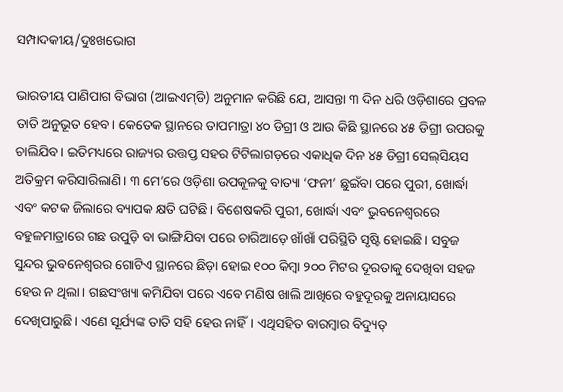ସମ୍ପାଦକୀୟ/ଦୁଃଖଭୋଗ

ଭାରତୀୟ ପାଣିପାଗ ବିଭାଗ (ଆଇଏମ୍‌ଡି) ଅନୁମାନ କରିଛି ଯେ, ଆସନ୍ତା ୩ ଦିନ ଧରି ଓଡ଼ିଶାରେ ପ୍ରବଳ ତାତି ଅନୁଭୂତ ହେବ। କେତେକ ସ୍ଥାନରେ ତାପମାତ୍ରା ୪୦ ଡିଗ୍ରୀ ଓ ଆଉ କିଛି ସ୍ଥାନରେ ୪୫ ଡିଗ୍ରୀ ଉପରକୁ ଚାଲିଯିବ। ଇତିମଧ୍ୟରେ ରାଜ୍ୟର ଉତ୍ତପ୍ତ ସହର ଟିଟିଲାଗଡ଼ରେ ଏକାଧିକ ଦିନ ୪୫ ଡିଗ୍ରୀ ସେଲ୍‌ସିୟସ ଅତିକ୍ରମ କରିସାରିଲାଣି। ୩ ମେ’ରେ ଓଡ଼ିଶା ଉପକୂଳକୁ ବାତ୍ୟା ‘ଫନୀ’ ଛୁଇଁବା ପରେ ପୁରୀ, ଖୋର୍ଦ୍ଧା ଏବଂ କଟକ ଜିଲାରେ ବ୍ୟାପକ କ୍ଷତି ଘଟିଛି। ବିଶେଷକରି ପୁରୀ, ଖୋର୍ଦ୍ଧା ଏବଂ ଭୁବନେଶ୍ୱରରେ ବହୁଳମାତ୍ରାରେ ଗଛ ଉପୁଡ଼ି ବା ଭାଙ୍ଗିଯିବା ପରେ ଚାରିଆଡ଼େ ଖାଁଖାଁ ପରିସ୍ଥିତି ସୃଷ୍ଟି ହୋଇଛି। ସବୁଜ ସୁନ୍ଦର ଭୁବନେଶ୍ୱରର ଗୋଟିଏ ସ୍ଥାନରେ ଛିଡ଼ା ହୋଇ ୧୦୦ କିମ୍ବା ୨୦୦ ମିଟର ଦୂରତାକୁ ଦେଖିବା ସହଜ ହେଉ ନ ଥିଲା। ଗଛସଂଖ୍ୟା କମିଯିବା ପରେ ଏବେ ମଣିଷ ଖାଲି ଆଖିରେ ବହୁଦୂରକୁ ଅନାୟାସରେ ଦେଖିପାରୁଛି। ଏଣେ ସୂର୍ଯ୍ୟଙ୍କ ତାତି ସହି ହେଉ ନାହିଁ। ଏଥିସହିତ ବାରମ୍ବାର ବିଦ୍ୟୁତ୍‌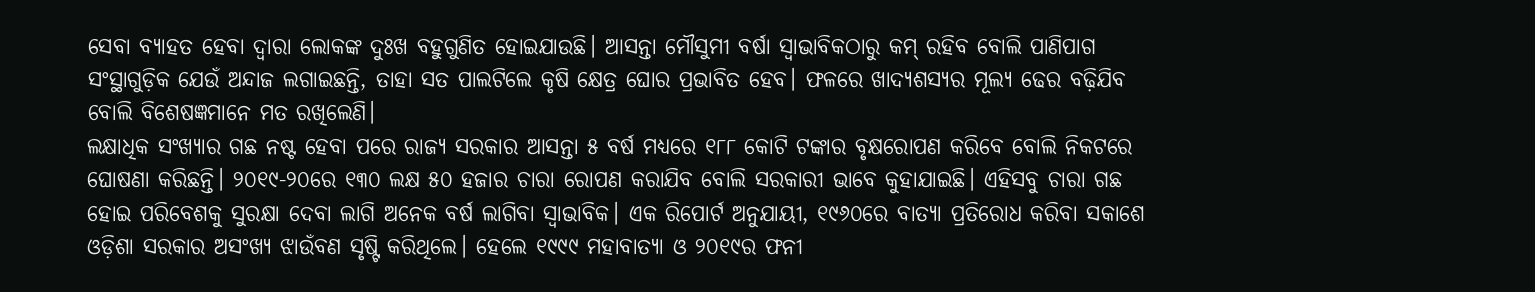ସେବା ବ୍ୟାହତ ହେବା ଦ୍ୱାରା ଲୋକଙ୍କ ଦୁଃଖ ବହୁଗୁଣିତ ହୋଇଯାଉଛି। ଆସନ୍ତା ମୌସୁମୀ ବର୍ଷା ସ୍ବାଭାବିକଠାରୁ କମ୍‌ ରହିବ ବୋଲି ପାଣିପାଗ ସଂସ୍ଥାଗୁଡ଼ିକ ଯେଉଁ ଅନ୍ଦାଜ ଲଗାଇଛନ୍ତି, ତାହା ସତ ପାଲଟିଲେ କୃଷି କ୍ଷେତ୍ର ଘୋର ପ୍ରଭାବିତ ହେବ। ଫଳରେ ଖାଦ୍ୟଶସ୍ୟର ମୂଲ୍ୟ ଢେର ବଢ଼ିଯିବ ବୋଲି ବିଶେଷଜ୍ଞମାନେ ମତ ରଖିଲେଣି।
ଲକ୍ଷାଧିକ ସଂଖ୍ୟାର ଗଛ ନଷ୍ଟ ହେବା ପରେ ରାଜ୍ୟ ସରକାର ଆସନ୍ତା ୫ ବର୍ଷ ମଧ୍ୟରେ ୧୮୮ କୋଟି ଟଙ୍କାର ବୃକ୍ଷରୋପଣ କରିବେ ବୋଲି ନିକଟରେ ଘୋଷଣା କରିଛନ୍ତି। ୨୦୧୯-୨୦ରେ ୧୩୦ ଲକ୍ଷ ୫୦ ହଜାର ଚାରା ରୋପଣ କରାଯିବ ବୋଲି ସରକାରୀ ଭାବେ କୁହାଯାଇଛି। ଏହିସବୁ ଚାରା ଗଛ ହୋଇ ପରିବେଶକୁ ସୁରକ୍ଷା ଦେବା ଲାଗି ଅନେକ ବର୍ଷ ଲାଗିବା ସ୍ବାଭାବିକ। ଏକ ରିପୋର୍ଟ ଅନୁଯାୟୀ, ୧୯୬୦ରେ ବାତ୍ୟା ପ୍ରତିରୋଧ କରିବା ସକାଶେ ଓଡ଼ିଶା ସରକାର ଅସଂଖ୍ୟ ଝାଉଁବଣ ସୃଷ୍ଟି କରିଥିଲେ। ହେଲେ ୧୯୯୯ ମହାବାତ୍ୟା ଓ ୨୦୧୯ର ଫନୀ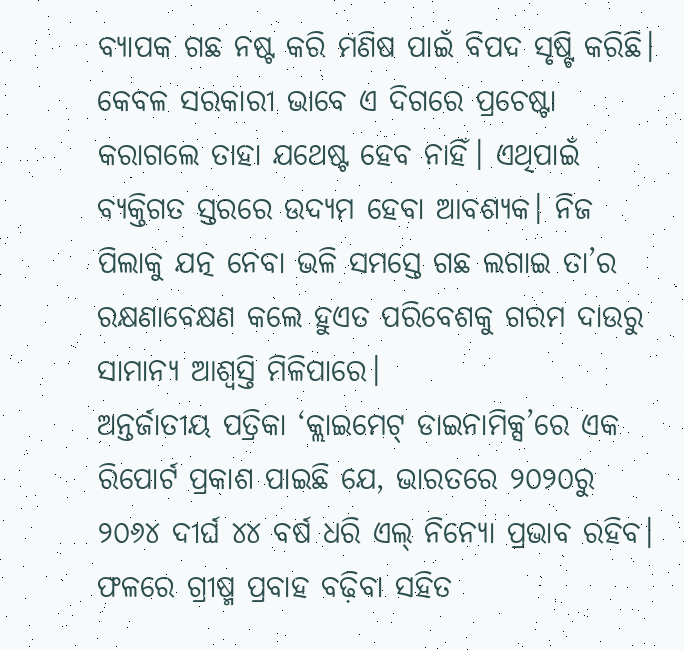ବ୍ୟାପକ ଗଛ ନଷ୍ଟ କରି ମଣିଷ ପାଇଁ ବିପଦ ସୃଷ୍ଟି କରିଛି। କେବଳ ସରକାରୀ ଭାବେ ଏ ଦିଗରେ ପ୍ରଚେଷ୍ଟା କରାଗଲେ ତାହା ଯଥେଷ୍ଟ ହେବ ନାହିଁ। ଏଥିପାଇଁ ବ୍ୟକ୍ତିଗତ ସ୍ତରରେ ଉଦ୍ୟମ ହେବା ଆବଶ୍ୟକ। ନିଜ ପିଲାକୁ ଯତ୍ନ ନେବା ଭଳି ସମସ୍ତେ ଗଛ ଲଗାଇ ତା’ର ରକ୍ଷଣାବେକ୍ଷଣ କଲେ ହୁଏତ ପରିବେଶକୁ ଗରମ ଦାଉରୁ ସାମାନ୍ୟ ଆଶ୍ୱସ୍ତି ମିଳିପାରେ।
ଅନ୍ତର୍ଜାତୀୟ ପତ୍ରିକା ‘କ୍ଲାଇମେଟ୍‌ ଡାଇନାମିକ୍ସ’ରେ ଏକ ରିପୋର୍ଟ ପ୍ରକାଶ ପାଇଛି ଯେ, ଭାରତରେ ୨୦୨୦ରୁ ୨୦୬୪ ଦୀର୍ଘ ୪୪ ବର୍ଷ ଧରି ଏଲ୍‌ ନିନ୍ୟୋ ପ୍ରଭାବ ରହିବ। ଫଳରେ ଗ୍ରୀଷ୍ମ ପ୍ରବାହ ବଢ଼ିବା ସହିତ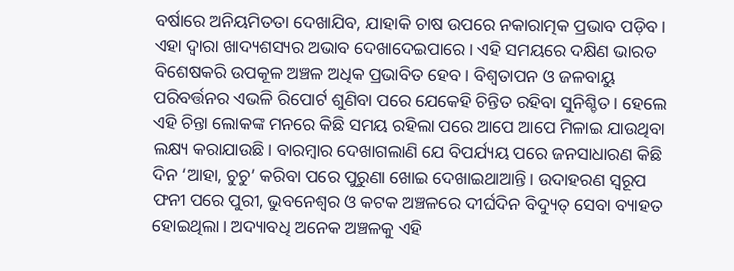ବର୍ଷାରେ ଅନିୟମିତତା ଦେଖାଯିବ, ଯାହାକି ଚାଷ ଉପରେ ନକାରାତ୍ମକ ପ୍ରଭାବ ପଡ଼ିବ। ଏହା ଦ୍ୱାରା ଖାଦ୍ୟଶସ୍ୟର ଅଭାବ ଦେଖାଦେଇପାରେ। ଏହି ସମୟରେ ଦକ୍ଷିଣ ଭାରତ ବିଶେଷକରି ଉପକୂଳ ଅଞ୍ଚଳ ଅଧିକ ପ୍ରଭାବିତ ହେବ। ବିଶ୍ୱତାପନ ଓ ଜଳବାୟୁ ପରିବର୍ତ୍ତନର ଏଭଳି ରିପୋର୍ଟ ଶୁଣିବା ପରେ ଯେକେହି ଚିନ୍ତିତ ରହିବା ସୁନିଶ୍ଚିତ। ହେଲେ ଏହି ଚିନ୍ତା ଲୋକଙ୍କ ମନରେ କିଛି ସମୟ ରହିଲା ପରେ ଆପେ ଆପେ ମିଳାଇ ଯାଉଥିବା ଲକ୍ଷ୍ୟ କରାଯାଉଛି। ବାରମ୍ବାର ଦେଖାଗଲାଣି ଯେ ବିପର୍ଯ୍ୟୟ ପରେ ଜନସାଧାରଣ କିଛି ଦିନ ‘ଆହା, ଚୁଚୁ’ କରିବା ପରେ ପୁରୁଣା ଖୋଇ ଦେଖାଇଥାଆନ୍ତି। ଉଦାହରଣ ସ୍ବରୂପ ଫନୀ ପରେ ପୁରୀ, ଭୁବନେଶ୍ୱର ଓ କଟକ ଅଞ୍ଚଳରେ ଦୀର୍ଘଦିନ ବିଦ୍ୟୁତ୍‌ ସେବା ବ୍ୟାହତ ହୋଇଥିଲା। ଅଦ୍ୟାବଧି ଅନେକ ଅଞ୍ଚଳକୁ ଏହି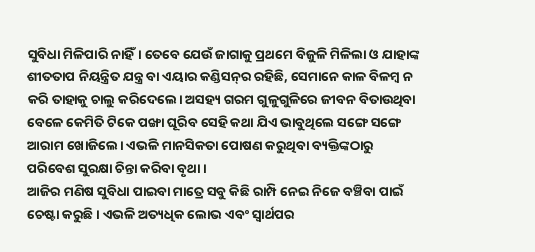ସୁବିଧା ମିଳିପାରି ନାହିଁ। ତେବେ ଯେଉଁ ଜାଗାକୁ ପ୍ରଥମେ ବିଜୁଳି ମିଳିଲା ଓ ଯାହାଙ୍କ ଶୀତତାପ ନିୟନ୍ତ୍ରିତ ଯନ୍ତ୍ର ବା ଏୟାର କଣ୍ଡିସନ୍‌ର ରହିଛି, ସେମାନେ କାଳ ବିଳମ୍ବ ନ କରି ତାହାକୁ ଚାଲୁ କରିଦେଲେ। ଅସହ୍ୟ ଗରମ ଗୁଳୁଗୁଳିରେ ଜୀବନ ବିତାଉଥିବା ବେଳେ କେମିତି ଟିକେ ପଙ୍ଖା ଘୂରିବ ସେହି କଥା ଯିଏ ଭାବୁଥିଲେ ସଙ୍ଗେ ସଙ୍ଗେ ଆରାମ ଖୋଜିଲେ। ଏଭଳି ମାନସିକତା ପୋଷଣ କରୁଥିବା ବ୍ୟକ୍ତିଙ୍କଠାରୁ ପରିବେଶ ସୁରକ୍ଷା ଚିନ୍ତା କରିବା ବୃଥା।
ଆଜିର ମଣିଷ ସୁବିଧା ପାଇବା ମାତ୍ରେ ସବୁ କିଛି ରାମ୍ପି ନେଇ ନିଜେ ବଞ୍ଚିବା ପାଇଁ ଚେଷ୍ଟା କରୁଛି। ଏଭଳି ଅତ୍ୟଧିକ ଲୋଭ ଏବଂ ସ୍ବାର୍ଥପର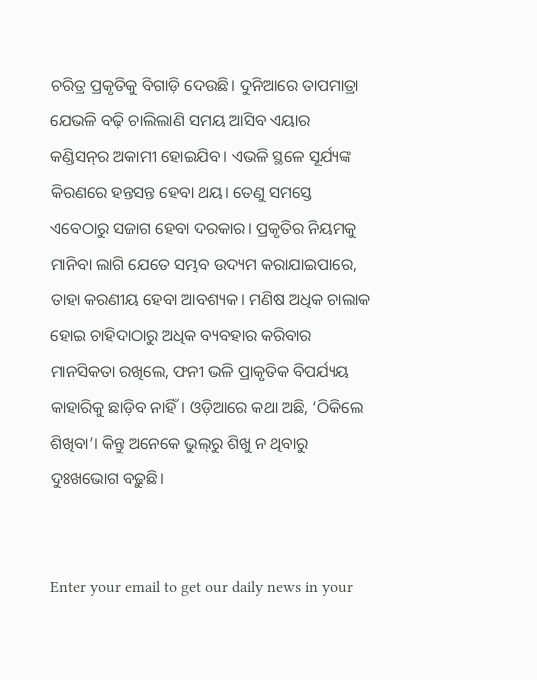ଚରିତ୍ର ପ୍ରକୃତିକୁ ବିଗାଡ଼ି ଦେଉଛି। ଦୁନିଆରେ ତାପମାତ୍ରା ଯେଭଳି ବଢ଼ି ଚାଲିଲାଣି ସମୟ ଆସିବ ଏୟାର କଣ୍ଡିସନ୍‌ର ଅକାମୀ ହୋଇଯିବ। ଏଭଳି ସ୍ଥଳେ ସୂର୍ଯ୍ୟଙ୍କ କିରଣରେ ହନ୍ତସନ୍ତ ହେବା ଥୟ। ତେଣୁ ସମସ୍ତେ ଏବେଠାରୁ ସଜାଗ ହେବା ଦରକାର। ପ୍ରକୃତିର ନିୟମକୁ ମାନିବା ଲାଗି ଯେତେ ସମ୍ଭବ ଉଦ୍ୟମ କରାଯାଇପାରେ, ତାହା କରଣୀୟ ହେବା ଆବଶ୍ୟକ। ମଣିଷ ଅଧିକ ଚାଲାକ ହୋଇ ଚାହିଦାଠାରୁ ଅଧିକ ବ୍ୟବହାର କରିବାର ମାନସିକତା ରଖିଲେ, ଫନୀ ଭଳି ପ୍ରାକୃତିକ ବିପର୍ଯ୍ୟୟ କାହାରିକୁ ଛାଡ଼ିବ ନାହିଁ। ଓଡ଼ିଆରେ କଥା ଅଛି, ‘ଠିକିଲେ ଶିଖିବା’। କିନ୍ତୁ ଅନେକେ ଭୁଲ୍‌ରୁ ଶିଖୁ ନ ଥିବାରୁ ଦୁଃଖଭୋଗ ବଢ଼ୁଛି।


Enter your email to get our daily news in your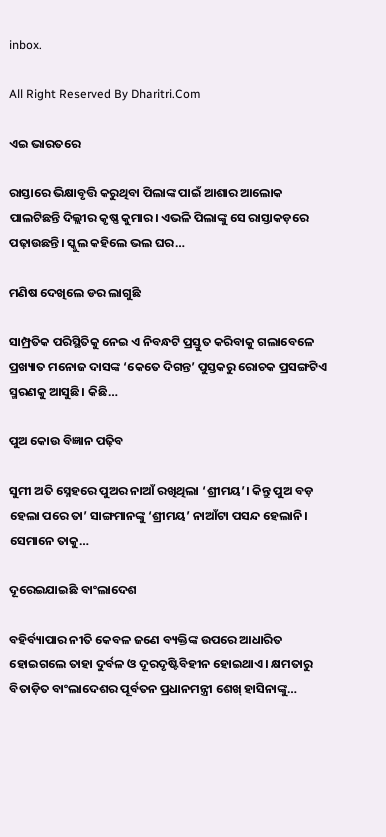inbox.

All Right Reserved By Dharitri.Com

ଏଇ ଭାରତରେ

ରାସ୍ତାରେ ଭିକ୍ଷାବୃତ୍ତି କରୁଥିବା ପିଲାଙ୍କ ପାଇଁ ଆଶାର ଆଲୋକ ପାଲଟିଛନ୍ତି ଦିଲ୍ଲୀର କୃଷ୍ଣ କୁମାର। ଏଭଳି ପିଲାଙ୍କୁ ସେ ରାସ୍ତାକଡ଼ରେ ପଢ଼ାଉଛନ୍ତି। ସ୍କୁଲ କହିଲେ ଭଲ ଘର…

ମଣିଷ ଦେଖିଲେ ଡର ଲାଗୁଛି

ସାମ୍ପ୍ରତିକ ପରିସ୍ଥିତିକୁ ନେଇ ଏ ନିବନ୍ଧଟି ପ୍ରସ୍ତୁତ କରିବାକୁ ଗଲାବେଳେ ପ୍ରଖ୍ୟାତ ମନୋଜ ଦାସଙ୍କ ‘କେତେ ଦିଗନ୍ତ’ ପୁସ୍ତକରୁ ରୋଚକ ପ୍ରସଙ୍ଗଟିଏ ସ୍ମରଣକୁ ଆସୁଛି। କିଛି…

ପୁଅ କୋଉ ବିଜ୍ଞାନ ପଢ଼ିବ

ସୁମୀ ଅତି ସ୍ନେହରେ ପୁଅର ନାଆଁ ରଖିଥିଲା ‘ଶ୍ରୀମୟ’। କିନ୍ତୁ ପୁଅ ବଡ଼ ହେଲା ପରେ ତା’ ସାଙ୍ଗମାନଙ୍କୁ ‘ଶ୍ରୀମୟ’ ନାଆଁଟା ପସନ୍ଦ ହେଲାନି। ସେମାନେ ତାକୁ…

ଦୂରେଇଯାଇଛି ବାଂଲାଦେଶ

ବହିର୍ବ୍ୟାପାର ନୀତି କେବଳ ଜଣେ ବ୍ୟକ୍ତିଙ୍କ ଉପରେ ଆଧାରିତ ହୋଇଗଲେ ତାହା ଦୁର୍ବଳ ଓ ଦୂରଦୃଷ୍ଟିବିହୀନ ହୋଇଥାଏ। କ୍ଷମତାରୁ ବିତାଡ଼ିତ ବାଂଲାଦେଶର ପୂର୍ବତନ ପ୍ରଧାନମନ୍ତ୍ରୀ ଶେଖ୍‌ ହାସିନାଙ୍କୁ…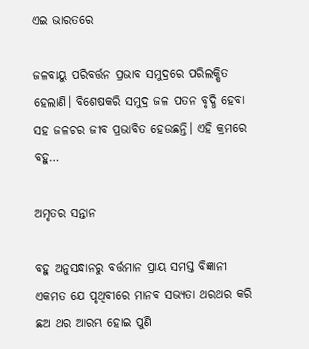ଏଇ ଭାରତରେ

ଜଳବାୟୁ ପରିବର୍ତ୍ତନ ପ୍ରଭାବ ସମୁଦ୍ରରେ ପରିଲକ୍ଷିତ ହେଲାଣି। ବିଶେଷକରି ସମୁଦ୍ର ଜଳ ପତନ ବୃଦ୍ଧି ହେବା ସହ ଜଳଚର ଜୀବ ପ୍ରଭାବିତ ହେଉଛନ୍ତି। ଏହି କ୍ରମରେ ବହୁ…

ଅମୃତର ସନ୍ତାନ

ବହୁ ଅନୁସନ୍ଧାନରୁ ବର୍ତ୍ତମାନ ପ୍ରାୟ ସମସ୍ତ ବିଜ୍ଞାନୀ ଏକମତ ଯେ ପୃଥିବୀରେ ମାନବ ସଭ୍ୟତା ଥରଥର କରି ଛଅ ଥର ଆରମ୍ଭ ହୋଇ ପୁଣି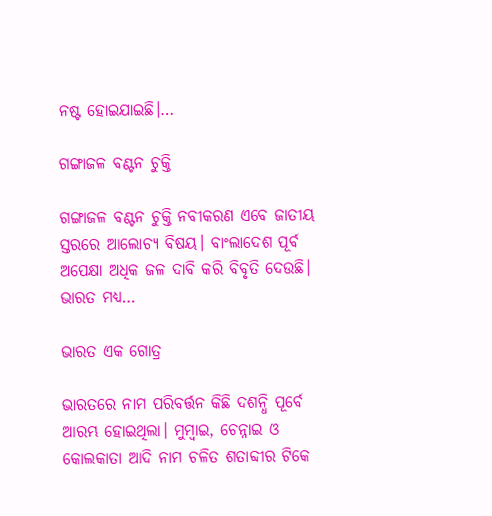ନଷ୍ଟ ହୋଇଯାଇଛି।…

ଗଙ୍ଗାଜଳ ବଣ୍ଟନ ଚୁକ୍ତି

ଗଙ୍ଗାଜଳ ବଣ୍ଟନ ଚୁକ୍ତି ନବୀକରଣ ଏବେ ଜାତୀୟ ସ୍ତରରେ ଆଲୋଚ୍ୟ ବିଷୟ। ବାଂଲାଦେଶ ପୂର୍ବ ଅପେକ୍ଷା ଅଧିକ ଜଳ ଦାବି କରି ବିବୃତି ଦେଉଛି। ଭାରତ ମଧ୍ୟ…

ଭାରତ ଏକ ଗୋତ୍ର

ଭାରତରେ ନାମ ପରିବର୍ତ୍ତନ କିଛି ଦଶନ୍ଧି ପୂର୍ବେ ଆରମ୍ଭ ହୋଇଥିଲା। ମୁମ୍ବାଇ, ଚେନ୍ନାଇ ଓ କୋଲକାତା ଆଦି ନାମ ଚଳିତ ଶତାବ୍ଦୀର ଟିକେ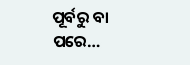ପୂର୍ବରୁ ବା ପରେ…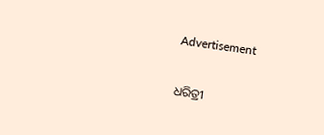Advertisement

ଧରିତ୍ରୀ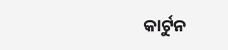କାର୍ଟୁନ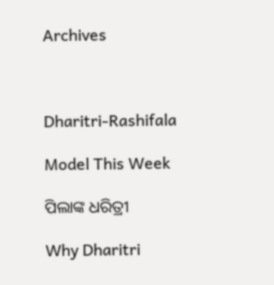Archives



Dharitri-Rashifala

Model This Week

ପିଲାଙ୍କ ଧରିତ୍ରୀ

Why Dharitri